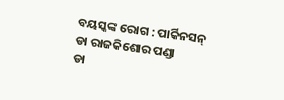ବୟସ୍କଙ୍କ ରୋଗ : ପାର୍କିନସନ୍
ଡା ରାଜକିଶୋର ପଣ୍ଡା
ଡା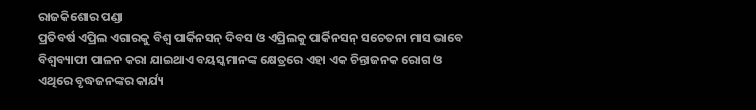ରାଜକିଶୋର ପଣ୍ଡା
ପ୍ରତିବର୍ଷ ଏପ୍ରିଲ ଏଗାରକୁ ବିଶ୍ୱ ପାର୍କିନସନ୍ ଦିବସ ଓ ଏପ୍ରିଲକୁ ପାର୍କିନସନ୍ ସଚେତନା ମାସ ଭାବେ ବିଶ୍ୱବ୍ୟାପୀ ପାଳନ କରା ଯାଇଥାଏ ବୟସ୍କମାନଙ୍କ କ୍ଷେତ୍ରରେ ଏହା ଏକ ଚିନ୍ତାଜନକ ରୋଗ ଓ ଏଥିରେ ବୃଦ୍ଧଜନଙ୍କର କାର୍ଯ୍ୟ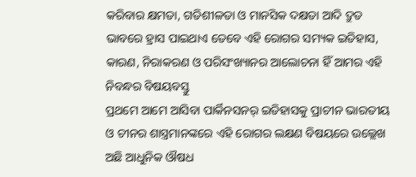କରିବାର କ୍ଷମତା, ଗତିଶୀଳତା ଓ ମାନସିକ ଦକ୍ଷତା ଆଦି ଦ୍ରୁତ ଭାବରେ ହ୍ରାସ ପାଇଥାଏ ତେବେ ଏହି ରୋଗର ସମ୍ୟକ ଇତିହାସ, କାରଣ, ନିରାକରଣ ଓ ପରିସଂଖ୍ୟାନର ଆଲୋଚନା ହିଁ ଆମର ଏହି ନିବନ୍ଧର ବିଷୟବସ୍ତୁ
ପ୍ରଥମେ ଆମେ ଆସିବା ପାର୍କିନସନର୍ ଇତିହାସକୁ ପ୍ରାଚୀନ ଭାରତୀୟ ଓ ଚୀନର ଶାସ୍ତ୍ରମାନଙ୍କରେ ଏହି ରୋଗର ଲକ୍ଷଣ ବିଷୟରେ ଉଲ୍ଲେଖ ଅଛି ଆଧୁନିକ ଔଷଧ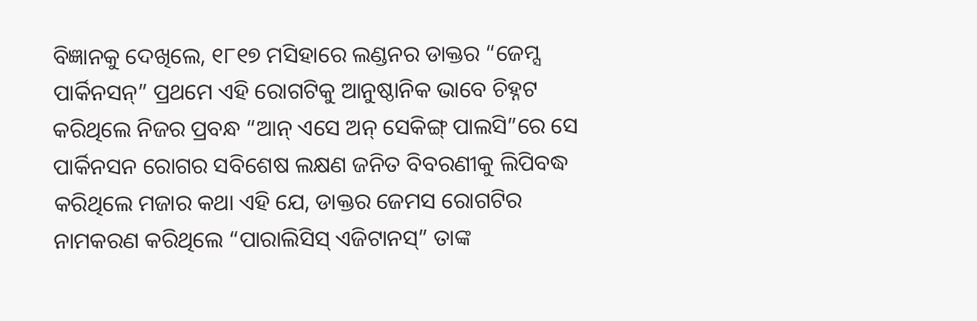ବିଜ୍ଞାନକୁ ଦେଖିଲେ, ୧୮୧୭ ମସିହାରେ ଲଣ୍ଡନର ଡାକ୍ତର “ଜେମ୍ସ ପାର୍କିନସନ୍” ପ୍ରଥମେ ଏହି ରୋଗଟିକୁ ଆନୁଷ୍ଠାନିକ ଭାବେ ଚିହ୍ନଟ କରିଥିଲେ ନିଜର ପ୍ରବନ୍ଧ “ଆନ୍ ଏସେ ଅନ୍ ସେକିଙ୍ଗ୍ ପାଲସି”ରେ ସେ ପାର୍କିନସନ ରୋଗର ସବିଶେଷ ଲକ୍ଷଣ ଜନିତ ବିବରଣୀକୁ ଲିପିବଦ୍ଧ କରିଥିଲେ ମଜାର କଥା ଏହି ଯେ, ଡାକ୍ତର ଜେମସ ରୋଗଟିର ନାମକରଣ କରିଥିଲେ “ପାରାଲିସିସ୍ ଏଜିଟାନସ୍” ତାଙ୍କ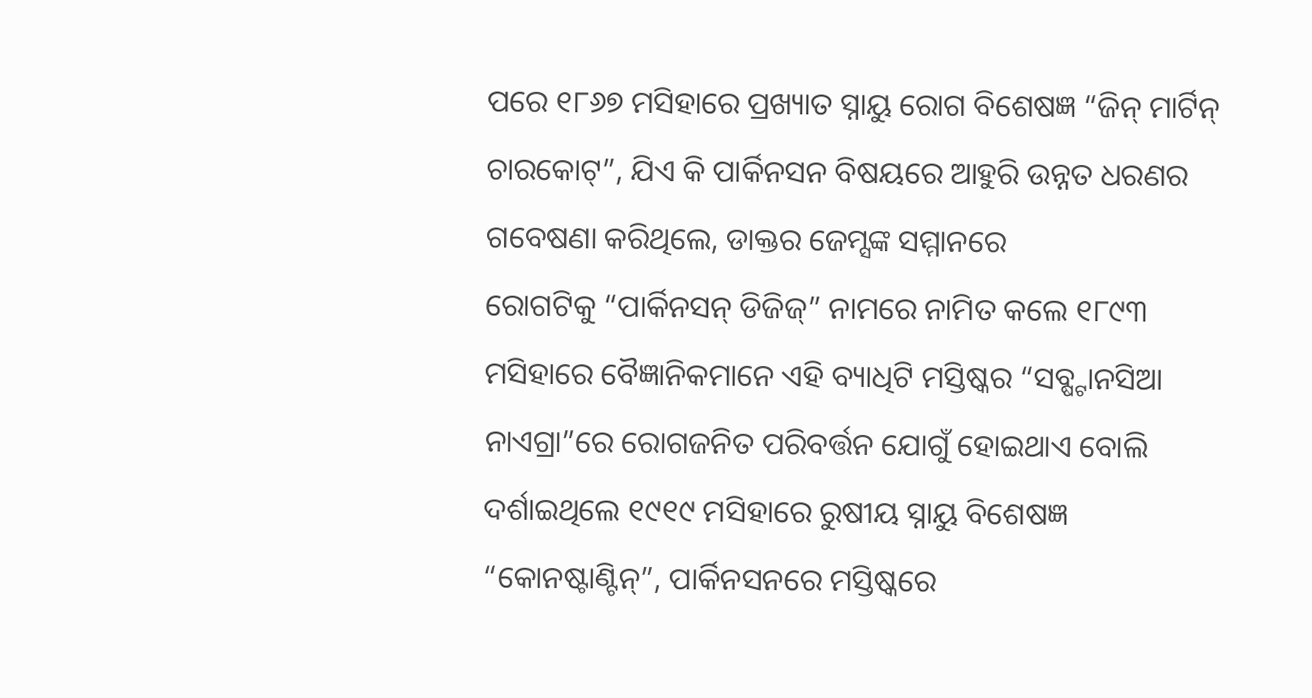ପରେ ୧୮୬୭ ମସିହାରେ ପ୍ରଖ୍ୟାତ ସ୍ନାୟୁ ରୋଗ ବିଶେଷଜ୍ଞ “ଜିନ୍ ମାର୍ଟିନ୍ ଚାରକୋଟ୍”, ଯିଏ କି ପାର୍କିନସନ ବିଷୟରେ ଆହୁରି ଉନ୍ନତ ଧରଣର ଗବେଷଣା କରିଥିଲେ, ଡାକ୍ତର ଜେମ୍ସଙ୍କ ସମ୍ମାନରେ
ରୋଗଟିକୁ “ପାର୍କିନସନ୍ ଡିଜିଜ୍” ନାମରେ ନାମିତ କଲେ ୧୮୯୩ ମସିହାରେ ବୈଜ୍ଞାନିକମାନେ ଏହି ବ୍ୟାଧିଟି ମସ୍ତିଷ୍କର “ସବ୍ଷ୍ଟାନସିଆ ନାଏଗ୍ରା”ରେ ରୋଗଜନିତ ପରିବର୍ତ୍ତନ ଯୋଗୁଁ ହୋଇଥାଏ ବୋଲି ଦର୍ଶାଇଥିଲେ ୧୯୧୯ ମସିହାରେ ରୁଷୀୟ ସ୍ନାୟୁ ବିଶେଷଜ୍ଞ “କୋନଷ୍ଟାଣ୍ଟିନ୍”, ପାର୍କିନସନରେ ମସ୍ତିଷ୍କରେ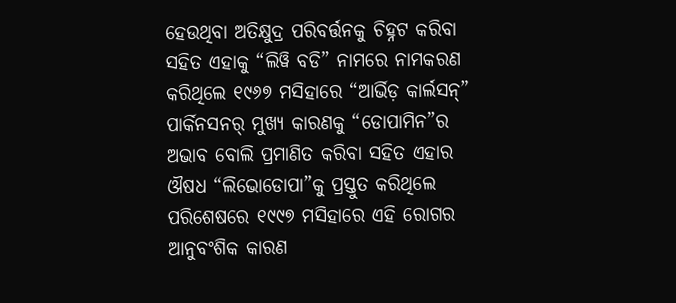ହେଉଥିବା ଅତିକ୍ଷୁଦ୍ର ପରିବର୍ତ୍ତନକୁ ଚିହ୍ନଟ କରିବା ସହିତ ଏହାକୁ “ଲିୱି ବଡି” ନାମରେ ନାମକରଣ କରିଥିଲେ ୧୯୬୭ ମସିହାରେ “ଆର୍ଭିଡ଼ କାର୍ଲସନ୍” ପାର୍କିନସନର୍ ମୁଖ୍ୟ କାରଣକୁ “ଡୋପାମିନ”ର ଅଭାବ ବୋଲି ପ୍ରମାଣିତ କରିବା ସହିତ ଏହାର ଔଷଧ “ଲିଭୋଡୋପା”କୁ ପ୍ରସ୍ତୁତ କରିଥିଲେ ପରିଶେଷରେ ୧୯୯୭ ମସିହାରେ ଏହି ରୋଗର ଆନୁବଂଶିକ କାରଣ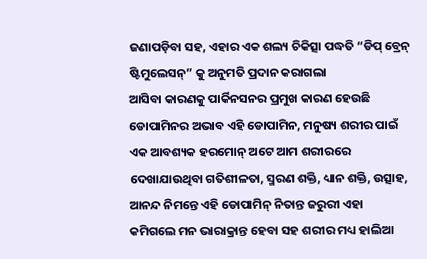ଜଣାପଡ଼ିବା ସହ, ଏହାର ଏକ ଶଲ୍ୟ ଚିକିତ୍ସା ପଦ୍ଧତି “ଡିପ୍ ବ୍ରେନ୍ ଷ୍ଟିମୁଲେସନ୍” କୁ ଅନୁମତି ପ୍ରଦାନ କରାଗଲା
ଆସିବା କାରଣକୁ ପାର୍କିନସନର ପ୍ରମୁଖ କାରଣ ହେଉଛି ଡୋପାମିନର ଅଭାବ ଏହି ଡୋପାମିନ, ମନୁଷ୍ୟ ଶରୀର ପାଇଁ ଏକ ଆବଶ୍ୟକ ହରମୋନ୍ ଅଟେ ଆମ ଶରୀରରେ ଦେଖାଯାଉଥିବା ଗତିଶୀଳତା, ସ୍ମରଣ ଶକ୍ତି, ଧ୍ୟାନ ଶକ୍ତି, ଉତ୍ସାହ, ଆନନ୍ଦ ନିମନ୍ତେ ଏହି ଡୋପାମିନ୍ ନିତାନ୍ତ ଜରୁରୀ ଏହା କମିଗଲେ ମନ ଭାରାକ୍ରାନ୍ତ ହେବା ସହ ଶରୀର ମଧ୍ୟ ହାଲିଆ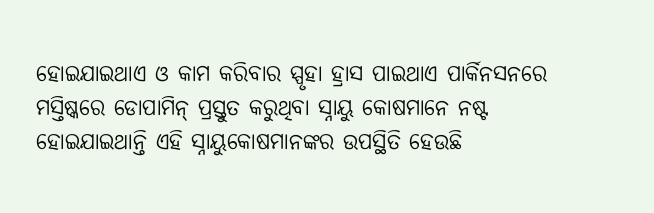ହୋଇଯାଇଥାଏ ଓ କାମ କରିବାର ସ୍ପୃହା ହ୍ରାସ ପାଇଥାଏ ପାର୍କିନସନରେ ମସ୍ତିଷ୍କରେ ଡୋପାମିନ୍ ପ୍ରସ୍ତୁତ କରୁଥିବା ସ୍ନାୟୁ କୋଷମାନେ ନଷ୍ଟ ହୋଇଯାଇଥାନ୍ତି ଏହି ସ୍ନାୟୁକୋଷମାନଙ୍କର ଉପସ୍ଥିତି ହେଉଛି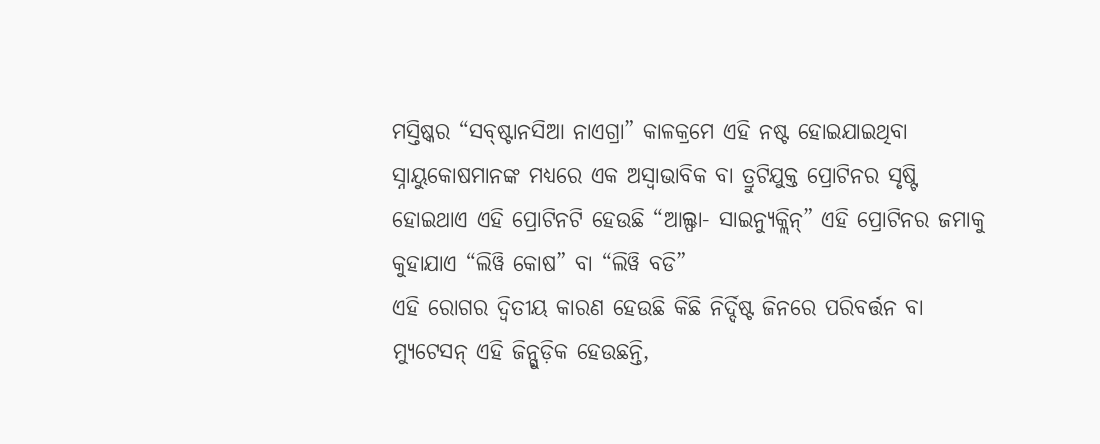ମସ୍ତିଷ୍କର “ସବ୍ଷ୍ଟାନସିଆ ନାଏଗ୍ରା” କାଳକ୍ରମେ ଏହି ନଷ୍ଟ ହୋଇଯାଇଥିବା ସ୍ନାୟୁକୋଷମାନଙ୍କ ମଧ୍ୟରେ ଏକ ଅସ୍ୱାଭାବିକ ବା ତ୍ରୁଟିଯୁକ୍ତ ପ୍ରୋଟିନର ସୃଷ୍ଟି ହୋଇଥାଏ ଏହି ପ୍ରୋଟିନଟି ହେଉଛି “ଆଲ୍ଫା- ସାଇନ୍ୟୁକ୍ଲିନ୍” ଏହି ପ୍ରୋଟିନର ଜମାକୁ କୁହାଯାଏ “ଲିୱି କୋଷ” ବା “ଲିୱି ବଡି”
ଏହି ରୋଗର ଦ୍ୱିତୀୟ କାରଣ ହେଉଛି କିଛି ନିର୍ଦ୍ଦିଷ୍ଟ ଜିନରେ ପରିବର୍ତ୍ତନ ବା ମ୍ୟୁଟେସନ୍ ଏହି ଜିନ୍ଗୁଡ଼ିକ ହେଉଛନ୍ତି,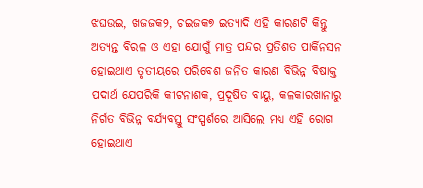ଝଘଉଇ, ଖଜଜକ୨, ଚଇଜକ୭ ଇତ୍ୟାଦି ଏହି କାରଣଟି କିନ୍ତୁ ଅତ୍ୟନ୍ତ ବିରଳ ଓ ଏହା ଯୋଗୁଁ ମାତ୍ର ପନ୍ଦର ପ୍ରତିଶତ ପାର୍କିନସନ ହୋଇଥାଏ ତୃତୀୟରେ ପରିବେଶ ଜନିତ କାରଣ ବିଭିନ୍ନ ବିଷାକ୍ତ ପଦାର୍ଥ ଯେପରିକି କୀଟନାଶକ, ପ୍ରଦୂଷିତ ବାୟୁ, କଳକାରଖାନାରୁ ନିର୍ଗତ ବିଭିନ୍ନ ବର୍ଯ୍ୟବସ୍ତୁ ସଂସ୍ପର୍ଶରେ ଆସିଲେ ମଧ୍ୟ ଏହି ରୋଗ ହୋଇଥାଏ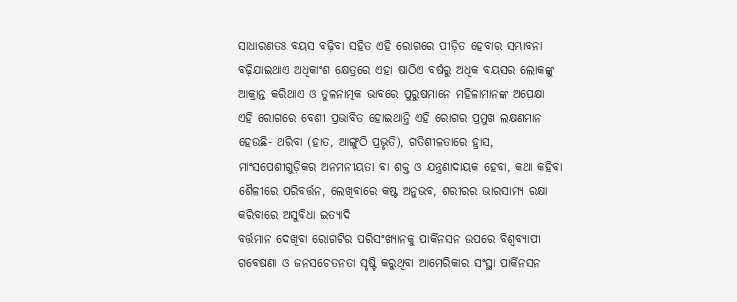ସାଧାରଣତଃ ବୟସ ବଢ଼ିବା ସହିତ ଏହି ରୋଗରେ ପୀଡ଼ିତ ହେବାର ସମ୍ଭାବନା ବଢ଼ିଯାଇଥାଏ ଅଧିକାଂଶ କ୍ଷେତ୍ରରେ ଏହା ଷାଠିଏ ବର୍ଷରୁ ଅଧିକ ବୟସର ଲୋକଙ୍କୁ ଆକ୍ରାନ୍ତ କରିଥାଏ ଓ ତୁଳନାତ୍ମକ ଭାବରେ ପୁରୁଷମାନେ ମହିଳାମାନଙ୍କ ଅପେକ୍ଷା ଏହି ରୋଗରେ ବେଶୀ ପ୍ରଭାବିତ ହୋଇଥାନ୍ତି ଏହି ରୋଗର ପ୍ରମୁଖ ଲକ୍ଷଣମାନ ହେଉଛି- ଥରିବା (ହାତ, ଆଙ୍ଗୁଠି ପ୍ରଭୃତି), ଗତିଶୀଳତାରେ ହ୍ରାସ, ମାଂସପେଶୀଗୁଡ଼ିକର ଅନମନୀୟତା ବା ଶକ୍ତ ଓ ଯନ୍ତ୍ରଣାଦାୟକ ହେବା, କଥା କହିବା ଶୈଳୀରେ ପରିବର୍ତ୍ତନ, ଲେଖିବାରେ କଷ୍ଟ ଅନୁଭବ, ଶରୀରର ଭାରସାମ୍ୟ ରକ୍ଷା କରିବାରେ ଅସୁବିଧା ଇତ୍ୟାଦି
ବର୍ତ୍ତମାନ ଦେଖିବା ରୋଗଟିର ପରିସଂଖ୍ୟାନକୁ ପାର୍କିନସନ ଉପରେ ବିଶ୍ୱବ୍ୟାପୀ ଗବେଷଣା ଓ ଜନସଚେତନତା ସୃଷ୍ଟି କରୁଥିବା ଆମେରିକାର ସଂସ୍ଥା ପାର୍କିନସନ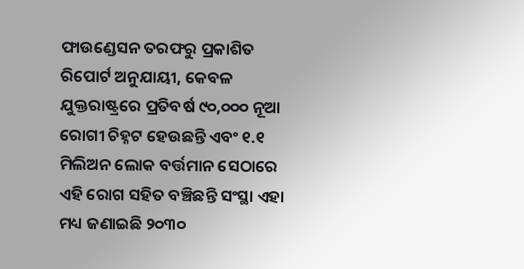ଫାଉଣ୍ଡେସନ ତରଫରୁ ପ୍ରକାଶିତ ରିପୋର୍ଟ ଅନୁଯାୟୀ, କେବଳ ଯୁକ୍ତରାଷ୍ଟ୍ରରେ ପ୍ରତିବର୍ଷ ୯୦,୦୦୦ ନୂଆ ରୋଗୀ ଚିହ୍ନଟ ହେଉଛନ୍ତି ଏବଂ ୧.୧ ମିଲିଅନ ଲୋକ ବର୍ତ୍ତମାନ ସେଠାରେ ଏହି ରୋଗ ସହିତ ବଞ୍ଚିଛନ୍ତି ସଂସ୍ଥା ଏହା ମଧ୍ୟ ଜଣାଇଛି ୨୦୩୦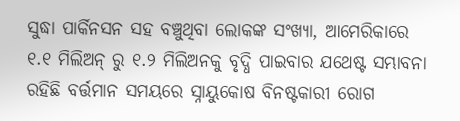ସୁଦ୍ଧା ପାର୍କିନସନ ସହ ବଞ୍ଚୁଥିବା ଲୋକଙ୍କ ସଂଖ୍ୟା, ଆମେରିକାରେ ୧.୧ ମିଲିଅନ୍ ରୁ ୧.୨ ମିଲିଅନକୁ ବୃଦ୍ଧି ପାଇବାର ଯଥେଷ୍ଟ ସମ୍ଭାବନା ରହିଛି ବର୍ତ୍ତମାନ ସମୟରେ ସ୍ନାୟୁକୋଷ ବିନଷ୍ଟକାରୀ ରୋଗ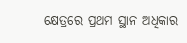କ୍ଷେତ୍ରରେ ପ୍ରଥମ ସ୍ଥାନ ଅଧିକାର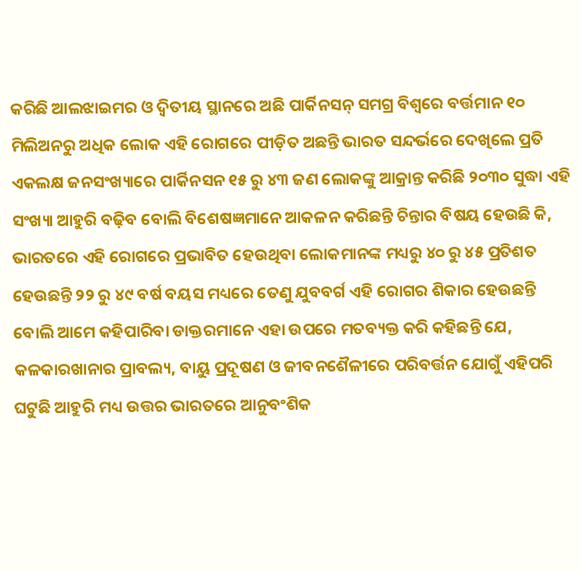କରିଛି ଆଲଝାଇମର ଓ ଦ୍ୱିତୀୟ ସ୍ଥାନରେ ଅଛି ପାର୍କିନସନ୍ ସମଗ୍ର ବିଶ୍ୱରେ ବର୍ତ୍ତମାନ ୧୦ ମିଲିଅନରୁ ଅଧିକ ଲୋକ ଏହି ରୋଗରେ ପୀଡ଼ିତ ଅଛନ୍ତି ଭାରତ ସନ୍ଦର୍ଭରେ ଦେଖିଲେ ପ୍ରତି ଏକଲକ୍ଷ ଜନସଂଖ୍ୟାରେ ପାର୍କିନସନ ୧୫ ରୁ ୪୩ ଜଣ ଲୋକଙ୍କୁ ଆକ୍ରାନ୍ତ କରିଛି ୨୦୩୦ ସୁଦ୍ଧା ଏହି ସଂଖ୍ୟା ଆହୁରି ବଢ଼ିବ ବୋଲି ବିଶେଷଜ୍ଞମାନେ ଆକଳନ କରିଛନ୍ତି ଚିନ୍ତାର ବିଷୟ ହେଉଛି କି, ଭାରତରେ ଏହି ରୋଗରେ ପ୍ରଭାବିତ ହେଉଥିବା ଲୋକମାନଙ୍କ ମଧ୍ୟରୁ ୪୦ ରୁ ୪୫ ପ୍ରତିଶତ ହେଉଛନ୍ତି ୨୨ ରୁ ୪୯ ବର୍ଷ ବୟସ ମଧ୍ୟରେ ତେଣୁ ଯୁବବର୍ଗ ଏହି ରୋଗର ଶିକାର ହେଉଛନ୍ତି ବୋଲି ଆମେ କହିପାରିବା ଡାକ୍ତରମାନେ ଏହା ଉପରେ ମତବ୍ୟକ୍ତ କରି କହିଛନ୍ତି ଯେ, କଳକାରଖାନାର ପ୍ରାବଲ୍ୟ, ବାୟୁ ପ୍ରଦୂଷଣ ଓ ଜୀବନଶୈଳୀରେ ପରିବର୍ତ୍ତନ ଯୋଗୁଁ ଏହିପରି ଘଟୁଛି ଆହୁରି ମଧ୍ୟ ଉତ୍ତର ଭାରତରେ ଆନୁବଂଶିକ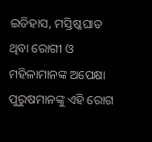ଇତିହାସ, ମସ୍ତିଷ୍କଘାତ ଥିବା ରୋଗୀ ଓ ମହିଳାମାନଙ୍କ ଅପେକ୍ଷା ପୁରୁଷମାନଙ୍କୁ ଏହି ରୋଗ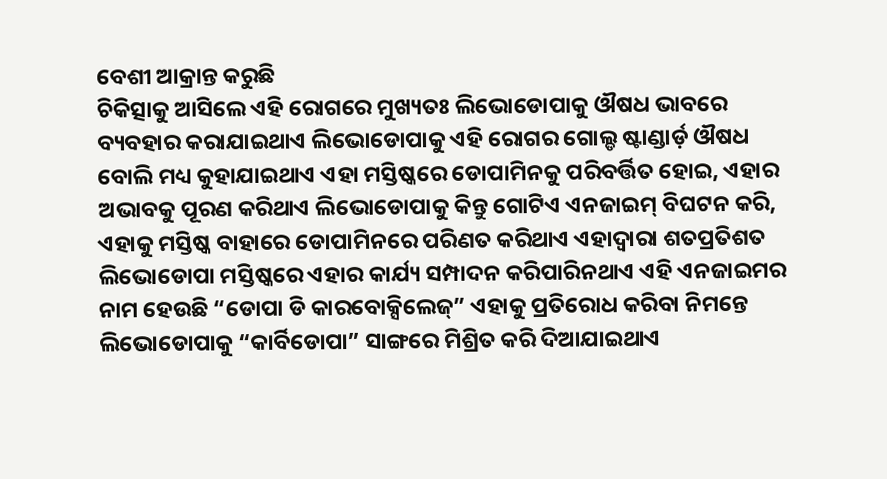ବେଶୀ ଆକ୍ରାନ୍ତ କରୁଛି
ଚିକିତ୍ସାକୁ ଆସିଲେ ଏହି ରୋଗରେ ମୁଖ୍ୟତଃ ଲିଭୋଡୋପାକୁ ଔଷଧ ଭାବରେ ବ୍ୟବହାର କରାଯାଇଥାଏ ଲିଭୋଡୋପାକୁ ଏହି ରୋଗର ଗୋଲ୍ଡ ଷ୍ଟାଣ୍ଡାର୍ଡ଼ ଔଷଧ ବୋଲି ମଧ୍ୟ କୁହାଯାଇଥାଏ ଏହା ମସ୍ତିଷ୍କରେ ଡୋପାମିନକୁ ପରିବର୍ତ୍ତିତ ହୋଇ, ଏହାର ଅଭାବକୁ ପୂରଣ କରିଥାଏ ଲିଭୋଡୋପାକୁ କିନ୍ତୁ ଗୋଟିଏ ଏନଜାଇମ୍ ବିଘଟନ କରି, ଏହାକୁ ମସ୍ତିଷ୍କ ବାହାରେ ଡୋପାମିନରେ ପରିଣତ କରିଥାଏ ଏହାଦ୍ୱାରା ଶତପ୍ରତିଶତ ଲିଭୋଡୋପା ମସ୍ତିଷ୍କରେ ଏହାର କାର୍ଯ୍ୟ ସମ୍ପାଦନ କରିପାରିନଥାଏ ଏହି ଏନଜାଇମର ନାମ ହେଉଛି “ଡୋପା ଡି କାରବୋକ୍ସିଲେଜ୍” ଏହାକୁ ପ୍ରତିରୋଧ କରିବା ନିମନ୍ତେ ଲିଭୋଡୋପାକୁ “କାର୍ବିଡୋପା” ସାଙ୍ଗରେ ମିଶ୍ରିତ କରି ଦିଆଯାଇଥାଏ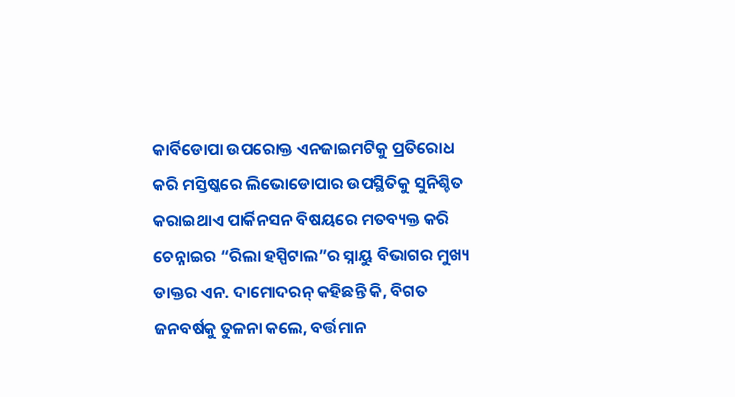କାର୍ବିଡୋପା ଉପରୋକ୍ତ ଏନଜାଇମଟିକୁ ପ୍ରତିରୋଧ କରି ମସ୍ତିଷ୍କରେ ଲିଭୋଡୋପାର ଉପସ୍ଥିତିକୁ ସୁନିଶ୍ଚିତ କରାଇଥାଏ ପାର୍କିନସନ ବିଷୟରେ ମତବ୍ୟକ୍ତ କରି ଚେନ୍ନାଇର “ରିଲା ହସ୍ପିଟାଲ”ର ସ୍ନାୟୁ ବିଭାଗର ମୁଖ୍ୟ ଡାକ୍ତର ଏନ. ଦାମୋଦରନ୍ କହିଛନ୍ତି କି, ବିଗତ ଜନବର୍ଷକୁ ତୁଳନା କଲେ, ବର୍ତ୍ତମାନ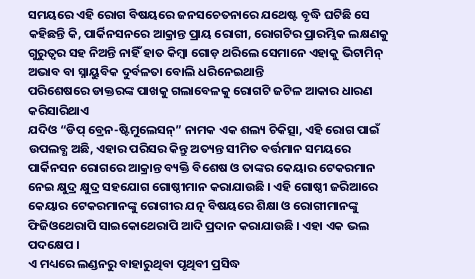ସମୟରେ ଏହି ରୋଗ ବିଷୟରେ ଜନସଚେତନାରେ ଯଥେଷ୍ଟ ବୃଦ୍ଧି ଘଟିଛି ସେ କହିଛନ୍ତି କି, ପାର୍କିନସନରେ ଆକ୍ରାନ୍ତ ପ୍ରାୟ ରୋଗୀ, ରୋଗଟିର ପ୍ରାରମ୍ଭିକ ଲକ୍ଷଣକୁ ଗୁରୁତ୍ୱର ସହ ନିଅନ୍ତି ନାହିଁ ହାତ କିମ୍ବା ଗୋଡ଼ ଥରିଲେ ସେମାନେ ଏହାକୁ ଭିଟାମିନ୍ ଅଭାବ ବା ସ୍ନାୟୁବିକ ଦୁର୍ବଳତା ବୋଲି ଧରିନେଇଥାନ୍ତି
ପରିଶେଷରେ ଡାକ୍ତରଙ୍କ ପାଖକୁ ଗଲାବେଳକୁ ରୋଗଟି ଜଟିଳ ଆକାର ଧାରଣ କରିସାରିଥାଏ
ଯଦିଓ “ଡିପ୍ ବ୍ରେନ-ଷ୍ଟିମୁଲେସନ୍” ନାମକ ଏକ ଶଲ୍ୟ ଚିକିତ୍ସା, ଏହି ରୋଗ ପାଇଁ ଉପଲବ୍ଧ ଅଛି, ଏହାର ପରିସର କିନ୍ତୁ ଅତ୍ୟନ୍ତ ସୀମିତ ବର୍ତ୍ତମାନ ସମୟରେ ପାର୍କିନସନ ରୋଗରେ ଆକ୍ରାନ୍ତ ବ୍ୟକ୍ତି ବିଶେଷ ଓ ତାଙ୍କର କେୟାର ଟେକରମାନ ନେଇ କ୍ଷୁଦ୍ର କ୍ଷୁଦ୍ର ସହଯୋଗ ଗୋଷ୍ଠୀମାନ କରାଯାଉଛି । ଏହି ଗୋଷ୍ଠୀ ଜରିଆରେ କେୟାର ଟେକରମାନଙ୍କୁ ରୋଗୀର ଯତ୍ନ ବିଷୟରେ ଶିକ୍ଷା ଓ ରୋଗୀମାନଙ୍କୁ ଫିଜିଓଥେରାପି ସାଇକୋଥେରାପି ଆଦି ପ୍ରଦାନ କରାଯାଉଛି । ଏହା ଏକ ଭଲ ପଦକ୍ଷେପ ।
ଏ ମଧ୍ୟରେ ଲଣ୍ଡନରୁ ବାହାରୁଥିବା ପୃଥିବୀ ପ୍ରସିଦ୍ଧ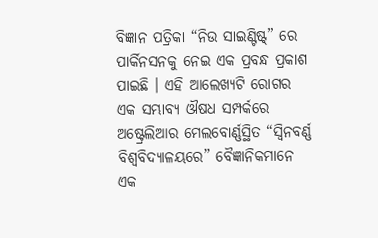ବିଜ୍ଞାନ ପତ୍ରିକା “ନିଉ ସାଇଣ୍ଟିଷ୍ଟ୍” ରେ ପାର୍କିନସନକୁ ନେଇ ଏକ ପ୍ରବନ୍ଧ ପ୍ରକାଶ ପାଇଛି । ଏହି ଆଲେଖ୍ୟଟି ରୋଗର ଏକ ସମ୍ଭାବ୍ୟ ଔଷଧ ସମ୍ପର୍କରେ ଅଷ୍ଟ୍ରେଲିଆର ମେଲବୋର୍ଣ୍ଣସ୍ଥିତ “ସ୍ୱିନବର୍ଣ୍ଣ ବିଶ୍ୱବିଦ୍ୟାଳୟରେ” ବୈଜ୍ଞାନିକମାନେ ଏକ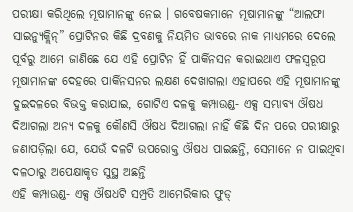ପରୀକ୍ଷା କରିଥିଲେ ମୂଷାମାନଙ୍କୁ ନେଇ । ଗବେଷକମାନେ ମୂଷାମାନଙ୍କୁ “ଆଲଫା ସାଇନ୍ୟୁକ୍ଲିନ୍” ପ୍ରୋଟିନର କିଛି ଦ୍ରବଣକୁ ନିୟମିତ ଭାବରେ ନାକ ମାଧ୍ୟମରେ ଦେଲେ ପୂର୍ବରୁ ଆମେ ଜାଣିଛେ ଯେ ଏହି ପ୍ରୋଟିନ ହିଁ ପାର୍କିନସନ କରାଇଥାଏ ଫଳସ୍ୱରୂପ ମୂଷାମାନଙ୍କ ଦେହରେ ପାର୍କିନସନର ଲକ୍ଷଣ ଦେଖାଗଲା ଏହାପରେ ଏହି ମୂଷାମାନଙ୍କୁ ଦୁଇଦଳରେ ବିଭକ୍ତ କରାଯାଇ, ଗୋଟିଏ ଦଳକୁ କମ୍ପାଉଣ୍ଡ- ଏକ୍ସ ସମ୍ଭାବ୍ୟ ଔଷଧ ଦିଆଗଲା ଅନ୍ୟ ଦଳକୁ କୌଣସି ଔଷଧ ଦିଆଗଲା ନାହିଁ କିଛି ଦିନ ପରେ ପରୀକ୍ଷାରୁ ଜଣାପଡ଼ିଲା ଯେ, ଯେଉଁ ଦଳଟି ଉପରୋକ୍ତ ଔଷଧ ପାଇଛନ୍ତି, ସେମାନେ ନ ପାଇଥିବା ଦଳଠାରୁ ଅପେକ୍ଷାକୃତ ସୁସ୍ଥ ଅଛନ୍ତି
ଏହି କମ୍ପାଉଣ୍ଡ- ଏକ୍ସ ଔଷଧଟି ସମ୍ପ୍ରତି ଆମେରିକାର ଫୁଡ୍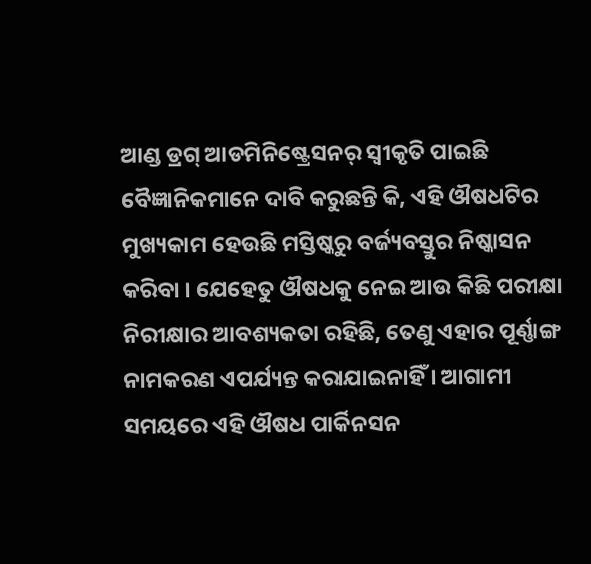ଆଣ୍ଡ ଡ୍ରଗ୍ ଆଡମିନିଷ୍ଟ୍ରେସନର୍ ସ୍ୱୀକୃତି ପାଇଛି
ବୈଜ୍ଞାନିକମାନେ ଦାବି କରୁଛନ୍ତି କି, ଏହି ଔଷଧଟିର ମୁଖ୍ୟକାମ ହେଉଛି ମସ୍ତିଷ୍କରୁ ବର୍ଜ୍ୟବସ୍ତୁର ନିଷ୍କାସନ କରିବା । ଯେହେତୁ ଔଷଧକୁ ନେଇ ଆଉ କିଛି ପରୀକ୍ଷା ନିରୀକ୍ଷାର ଆବଶ୍ୟକତା ରହିଛି, ତେଣୁ ଏହାର ପୂର୍ଣ୍ଣାଙ୍ଗ ନାମକରଣ ଏପର୍ଯ୍ୟନ୍ତ କରାଯାଇନାହିଁ । ଆଗାମୀ ସମୟରେ ଏହି ଔଷଧ ପାର୍କିନସନ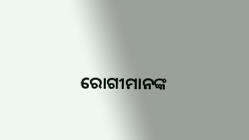ରୋଗୀମାନଙ୍କ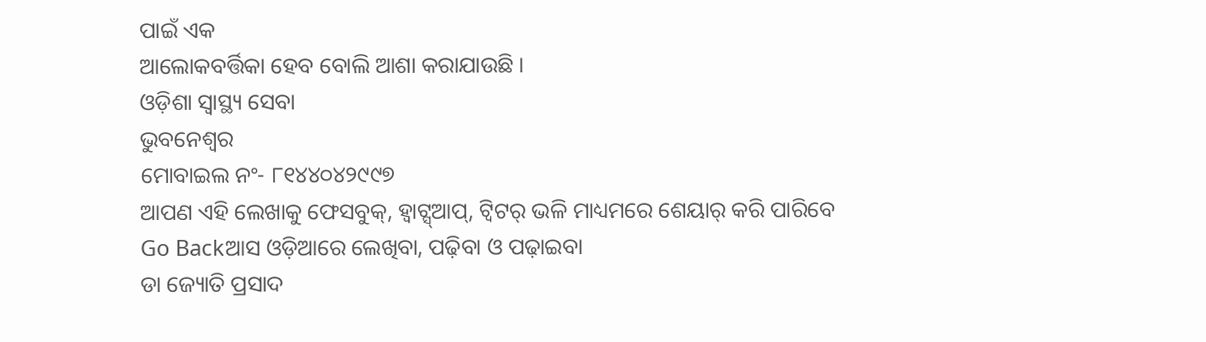ପାଇଁ ଏକ
ଆଲୋକବର୍ତ୍ତିକା ହେବ ବୋଲି ଆଶା କରାଯାଉଛି ।
ଓଡ଼ିଶା ସ୍ୱାସ୍ଥ୍ୟ ସେବା
ଭୁବନେଶ୍ୱର
ମୋବାଇଲ ନଂ- ୮୧୪୪୦୪୨୯୯୭
ଆପଣ ଏହି ଲେଖାକୁ ଫେସବୁକ୍, ହ୍ବାଟ୍ସ୍ଆପ୍, ଟ୍ବିଟର୍ ଭଳି ମାଧ୍ୟମରେ ଶେୟାର୍ କରି ପାରିବେ
Go Backଆସ ଓଡ଼ିଆରେ ଲେଖିବା, ପଢ଼ିବା ଓ ପଢ଼ାଇବା
ଡା ଜ୍ୟୋତି ପ୍ରସାଦ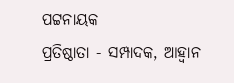ପଟ୍ଟନାୟକ
ପ୍ରତିଷ୍ଠାତା - ସମ୍ପାଦକ, ଆହ୍ବାନ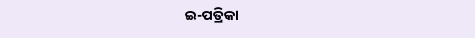ଇ-ପତ୍ରିକା